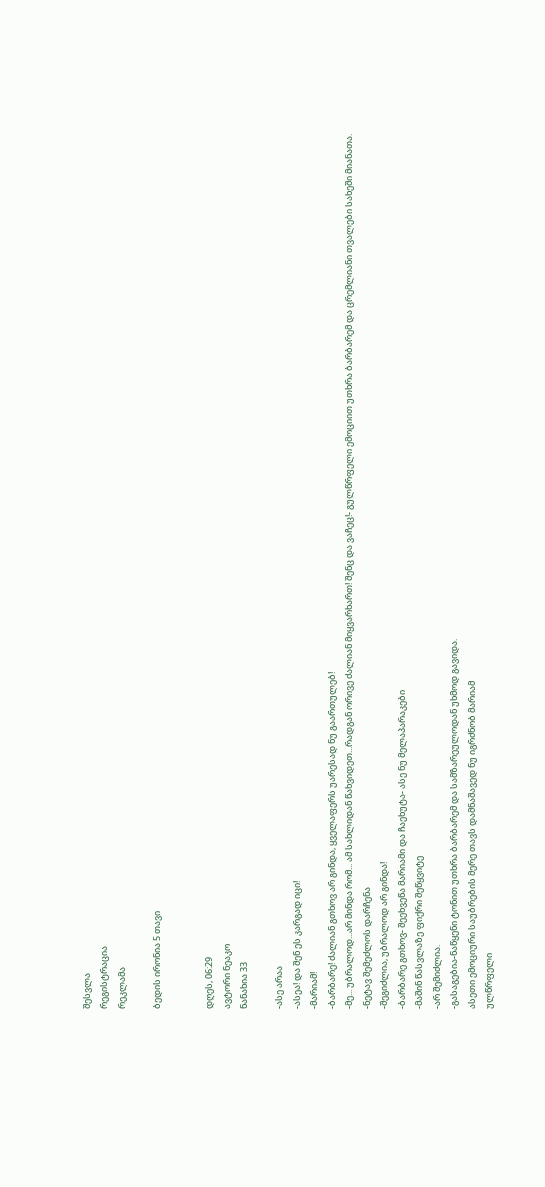შესვლა
რეგისტრაცია
რეკლამა

ბედის ირონია 5 თავი


დღეს, 06:29
ავტორი ნეაკო
ნანახია 33

-ასე არაა
-ასეა! და შენ ეს კარგად იცი!
-მარიამ!
-ბარბარე! ძალიან გთხოვ არ გინდა, ყველაფერს უარესად ნუ გაართულებ!
-მე... უბრალოდ...არ მინდა რომ... ამ სახლიდან წახვიდეთ...რადგან ორივე ძალიან მიყვარხართ! შენც და ვაჩეც!- გულწრფელი ემოციით უთხრა ბარბარემ და ცრემლიანი თვალები სახეში მიანათა.
-ნეტავ შემეძლოს დარჩენა
-შეგიძლია, უბრალოდ არ გინდა!
-ბარბარე გთხოვ- შეეხვეწა მარიამი და ჩაეხუტა- ასე ნუ მელაპარაკები
-მაშინ წასვლაზე ფიქრი შეწყვიტე
-არ შემიძლია.
-გასაგებია-ნაწყენი ტონით უთხრა ბარბარემ და სამზარეულოდან უხმოდ გავიდა.
ასეთი ემოციური საუბრების მერე თავს დამნაშავედ ნუ იგრძნობ მარიამ
ულწრფელი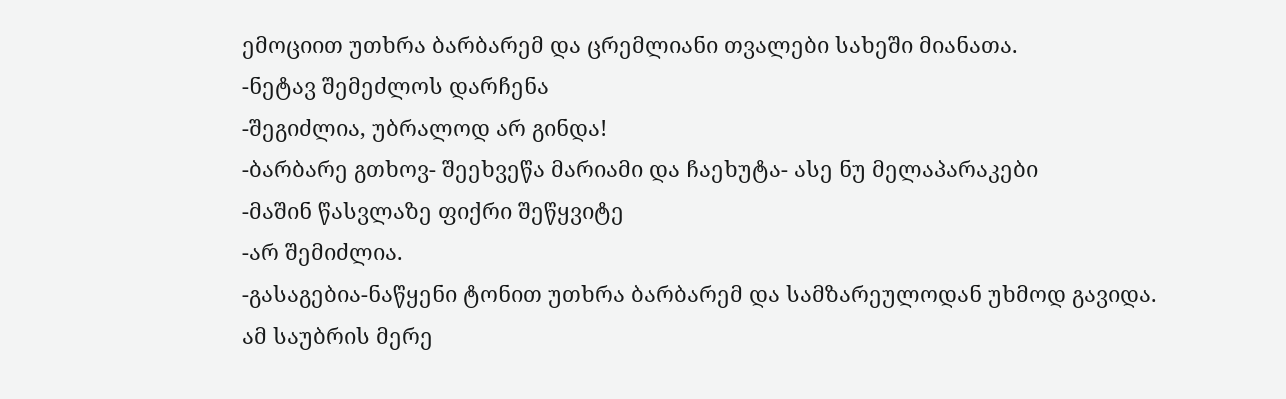ემოციით უთხრა ბარბარემ და ცრემლიანი თვალები სახეში მიანათა.
-ნეტავ შემეძლოს დარჩენა
-შეგიძლია, უბრალოდ არ გინდა!
-ბარბარე გთხოვ- შეეხვეწა მარიამი და ჩაეხუტა- ასე ნუ მელაპარაკები
-მაშინ წასვლაზე ფიქრი შეწყვიტე
-არ შემიძლია.
-გასაგებია-ნაწყენი ტონით უთხრა ბარბარემ და სამზარეულოდან უხმოდ გავიდა.
ამ საუბრის მერე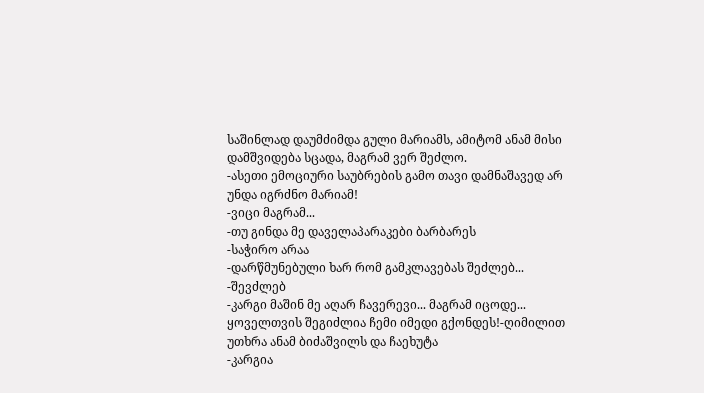საშინლად დაუმძიმდა გული მარიამს, ამიტომ ანამ მისი დამშვიდება სცადა, მაგრამ ვერ შეძლო.
-ასეთი ემოციური საუბრების გამო თავი დამნაშავედ არ უნდა იგრძნო მარიამ!
-ვიცი მაგრამ...
-თუ გინდა მე დაველაპარაკები ბარბარეს
-საჭირო არაა
-დარწმუნებული ხარ რომ გამკლავებას შეძლებ...
-შევძლებ
-კარგი მაშინ მე აღარ ჩავერევი... მაგრამ იცოდე... ყოველთვის შეგიძლია ჩემი იმედი გქონდეს!-ღიმილით უთხრა ანამ ბიძაშვილს და ჩაეხუტა
-კარგია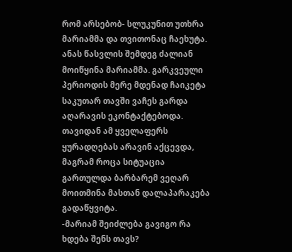რომ არსებობ- სლუკუნით უთხრა მარიამმა და თვითონაც ჩაეხუტა.
ანას წასვლის შემდეგ ძალიან მოიწყინა მარიამმა. გარკვეული პერიოდის მერე მდენად ჩაიკეტა საკუთარ თავში ვაჩეს გარდა აღარავის ეკონტაქტებოდა. თავიდან ამ ყველაფერს ყურადღებას არავინ აქცევდა, მაგრამ როცა სიტუაცია გართულდა ბარბარემ ვეღარ მოითმინა მასთან დალაპარაკება გადაწყვიტა.
-მარიამ შეიძლება გავიგო რა ხდება შენს თავს?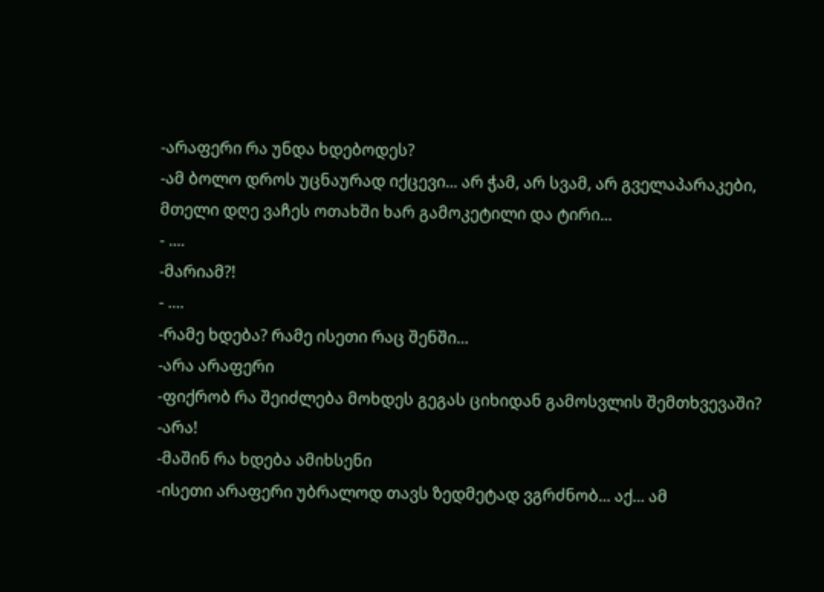-არაფერი რა უნდა ხდებოდეს?
-ამ ბოლო დროს უცნაურად იქცევი... არ ჭამ, არ სვამ, არ გველაპარაკები, მთელი დღე ვაჩეს ოთახში ხარ გამოკეტილი და ტირი...
- ....
-მარიამ?!
- ....
-რამე ხდება? რამე ისეთი რაც შენში...
-არა არაფერი
-ფიქრობ რა შეიძლება მოხდეს გეგას ციხიდან გამოსვლის შემთხვევაში?
-არა!
-მაშინ რა ხდება ამიხსენი
-ისეთი არაფერი უბრალოდ თავს ზედმეტად ვგრძნობ... აქ... ამ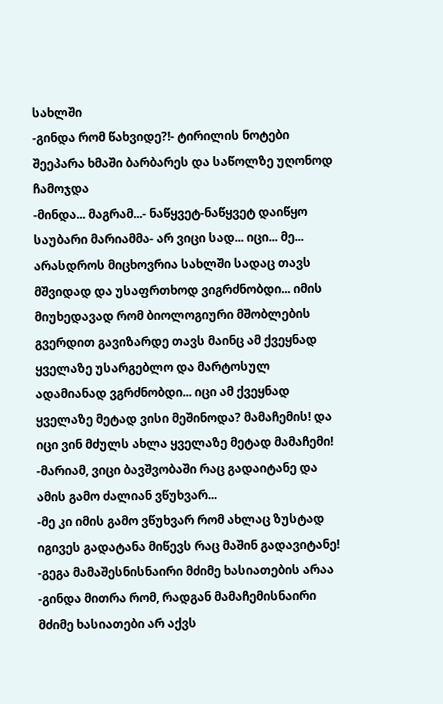სახლში
-გინდა რომ წახვიდე?!- ტირილის ნოტები შეეპარა ხმაში ბარბარეს და საწოლზე უღონოდ ჩამოჯდა
-მინდა... მაგრამ...- ნაწყვეტ-ნაწყვეტ დაიწყო საუბარი მარიამმა- არ ვიცი სად... იცი... მე... არასდროს მიცხოვრია სახლში სადაც თავს მშვიდად და უსაფრთხოდ ვიგრძნობდი... იმის მიუხედავად რომ ბიოლოგიური მშობლების გვერდით გავიზარდე თავს მაინც ამ ქვეყნად ყველაზე უსარგებლო და მარტოსულ ადამიანად ვგრძნობდი... იცი ამ ქვეყნად ყველაზე მეტად ვისი მეშინოდა? მამაჩემის! და იცი ვინ მძულს ახლა ყველაზე მეტად მამაჩემი!
-მარიამ, ვიცი ბავშვობაში რაც გადაიტანე და ამის გამო ძალიან ვწუხვარ...
-მე კი იმის გამო ვწუხვარ რომ ახლაც ზუსტად იგივეს გადატანა მიწევს რაც მაშინ გადავიტანე!
-გეგა მამაშესნისნაირი მძიმე ხასიათების არაა
-გინდა მითრა რომ, რადგან მამაჩემისნაირი მძიმე ხასიათები არ აქვს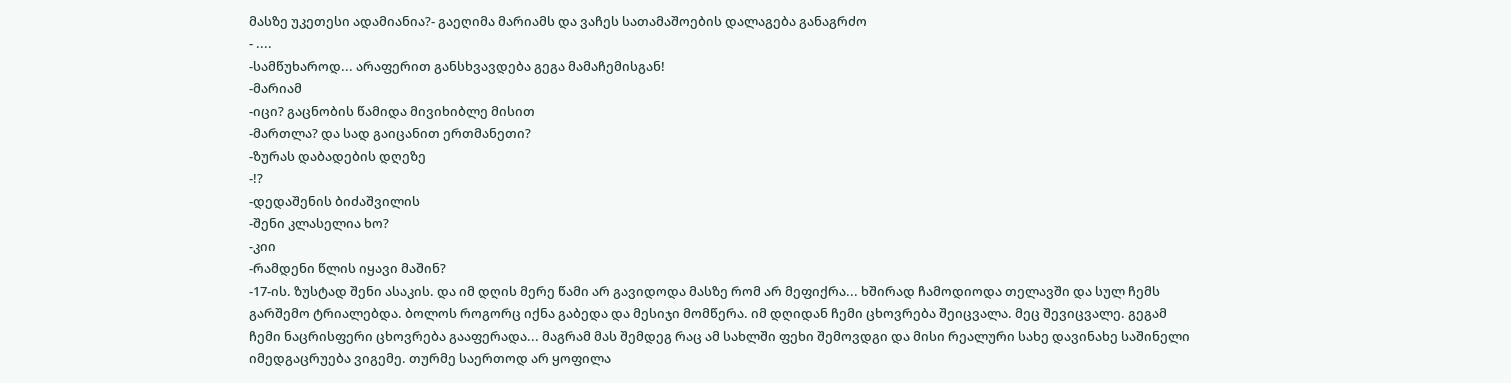მასზე უკეთესი ადამიანია?- გაეღიმა მარიამს და ვაჩეს სათამაშოების დალაგება განაგრძო
- ....
-სამწუხაროდ... არაფერით განსხვავდება გეგა მამაჩემისგან!
-მარიამ
-იცი? გაცნობის წამიდა მივიხიბლე მისით
-მართლა? და სად გაიცანით ერთმანეთი?
-ზურას დაბადების დღეზე
-!?
-დედაშენის ბიძაშვილის
-შენი კლასელია ხო?
-კიი
-რამდენი წლის იყავი მაშინ?
-17-ის. ზუსტად შენი ასაკის. და იმ დღის მერე წამი არ გავიდოდა მასზე რომ არ მეფიქრა... ხშირად ჩამოდიოდა თელავში და სულ ჩემს გარშემო ტრიალებდა. ბოლოს როგორც იქნა გაბედა და მესიჯი მომწერა. იმ დღიდან ჩემი ცხოვრება შეიცვალა. მეც შევიცვალე. გეგამ ჩემი ნაცრისფერი ცხოვრება გააფერადა... მაგრამ მას შემდეგ რაც ამ სახლში ფეხი შემოვდგი და მისი რეალური სახე დავინახე საშინელი იმედგაცრუება ვიგემე. თურმე საერთოდ არ ყოფილა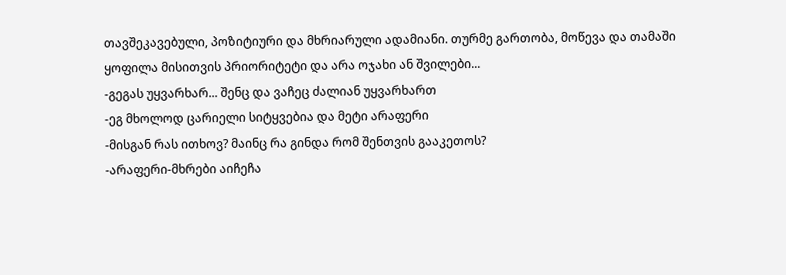თავშეკავებული, პოზიტიური და მხრიარული ადამიანი. თურმე გართობა, მოწევა და თამაში ყოფილა მისითვის პრიორიტეტი და არა ოჯახი ან შვილები...
-გეგას უყვარხარ... შენც და ვაჩეც ძალიან უყვარხართ
-ეგ მხოლოდ ცარიელი სიტყვებია და მეტი არაფერი
-მისგან რას ითხოვ? მაინც რა გინდა რომ შენთვის გააკეთოს?
-არაფერი-მხრები აიჩეჩა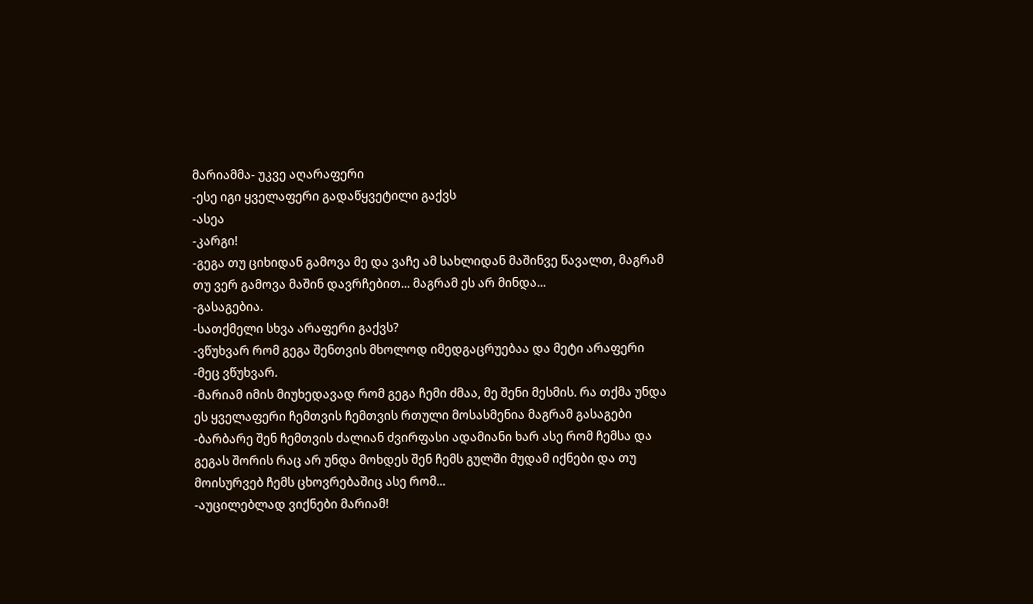მარიამმა- უკვე აღარაფერი
-ესე იგი ყველაფერი გადაწყვეტილი გაქვს
-ასეა
-კარგი!
-გეგა თუ ციხიდან გამოვა მე და ვაჩე ამ სახლიდან მაშინვე წავალთ, მაგრამ თუ ვერ გამოვა მაშინ დავრჩებით... მაგრამ ეს არ მინდა...
-გასაგებია.
-სათქმელი სხვა არაფერი გაქვს?
-ვწუხვარ რომ გეგა შენთვის მხოლოდ იმედგაცრუებაა და მეტი არაფერი
-მეც ვწუხვარ.
-მარიამ იმის მიუხედავად რომ გეგა ჩემი ძმაა, მე შენი მესმის. რა თქმა უნდა ეს ყველაფერი ჩემთვის ჩემთვის რთული მოსასმენია მაგრამ გასაგები
-ბარბარე შენ ჩემთვის ძალიან ძვირფასი ადამიანი ხარ ასე რომ ჩემსა და გეგას შორის რაც არ უნდა მოხდეს შენ ჩემს გულში მუდამ იქნები და თუ მოისურვებ ჩემს ცხოვრებაშიც ასე რომ...
-აუცილებლად ვიქნები მარიამ!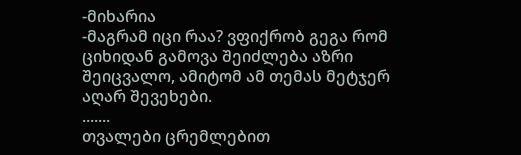-მიხარია
-მაგრამ იცი რაა? ვფიქრობ გეგა რომ ციხიდან გამოვა შეიძლება აზრი შეიცვალო, ამიტომ ამ თემას მეტჯერ აღარ შევეხები.
.......
თვალები ცრემლებით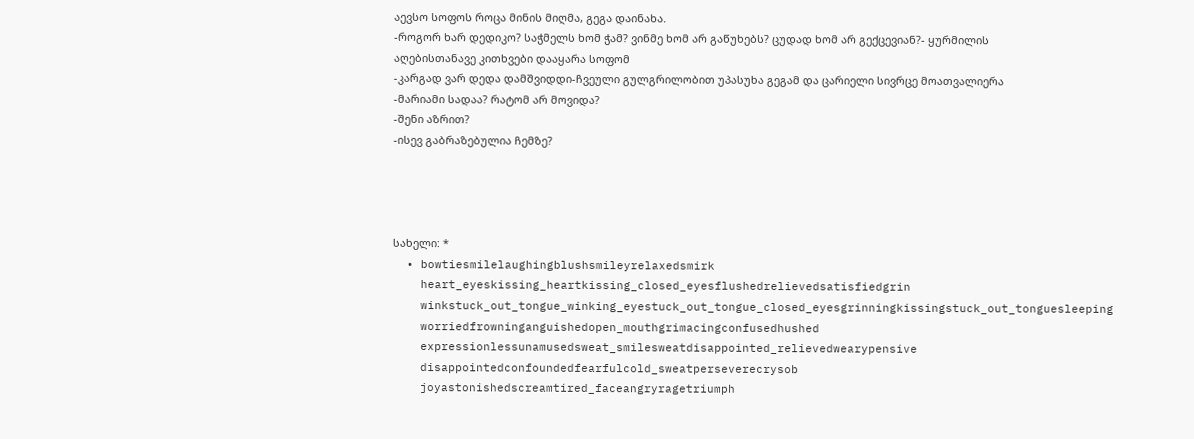აევსო სოფოს როცა მინის მიღმა, გეგა დაინახა.
-როგორ ხარ დედიკო? საჭმელს ხომ ჭამ? ვინმე ხომ არ გაწუხებს? ცუდად ხომ არ გექცევიან?- ყურმილის აღებისთანავე კითხვები დააყარა სოფომ
-კარგად ვარ დედა დამშვიდდი-ჩვეული გულგრილობით უპასუხა გეგამ და ცარიელი სივრცე მოათვალიერა
-მარიამი სადაა? რატომ არ მოვიდა?
-შენი აზრით?
-ისევ გაბრაზებულია ჩემზე?




სახელი: *
  • bowtiesmilelaughingblushsmileyrelaxedsmirk
    heart_eyeskissing_heartkissing_closed_eyesflushedrelievedsatisfiedgrin
    winkstuck_out_tongue_winking_eyestuck_out_tongue_closed_eyesgrinningkissingstuck_out_tonguesleeping
    worriedfrowninganguishedopen_mouthgrimacingconfusedhushed
    expressionlessunamusedsweat_smilesweatdisappointed_relievedwearypensive
    disappointedconfoundedfearfulcold_sweatperseverecrysob
    joyastonishedscreamtired_faceangryragetriumph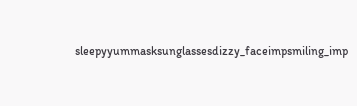sleepyyummasksunglassesdizzy_faceimpsmiling_imp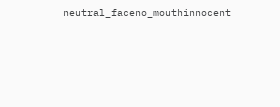neutral_faceno_mouthinnocent